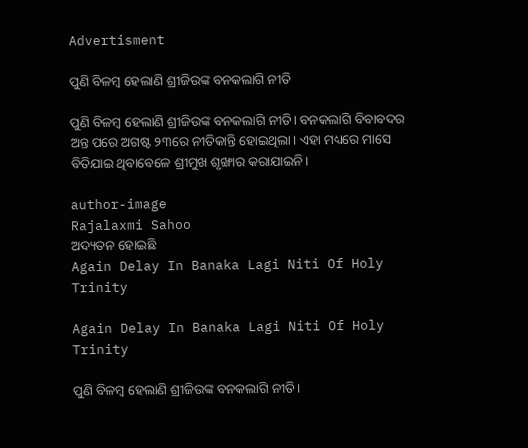Advertisment

ପୁଣି ବିଳମ୍ବ ହେଲାଣି ଶ୍ରୀଜିଉଙ୍କ ବନକଲାଗି ନୀତି

ପୁଣି ବିଳମ୍ବ ହେଲାଣି ଶ୍ରୀଜିଉଙ୍କ ବନକଲାଗି ନୀତି। ବନକଲାଗି ବିବାବଦର ଅନ୍ତ ପରେ ଅଗଷ୍ଟ ୨୩ରେ ନୀତିକାନ୍ତି ହୋଇଥିଲା। ଏହା ମଧ୍ୟରେ ମାସେ ବିତିଯାଇ ଥିବାବେଳେ ଶ୍ରୀମୁଖ ଶୃଙ୍ଖାର କରାଯାଇନି।

author-image
Rajalaxmi Sahoo
ଅଦ୍ୟତନ ହୋଇଛି
Again Delay In Banaka Lagi Niti Of Holy Trinity

Again Delay In Banaka Lagi Niti Of Holy Trinity

ପୁଣି ବିଳମ୍ବ ହେଲାଣି ଶ୍ରୀଜିଉଙ୍କ ବନକଲାଗି ନୀତି।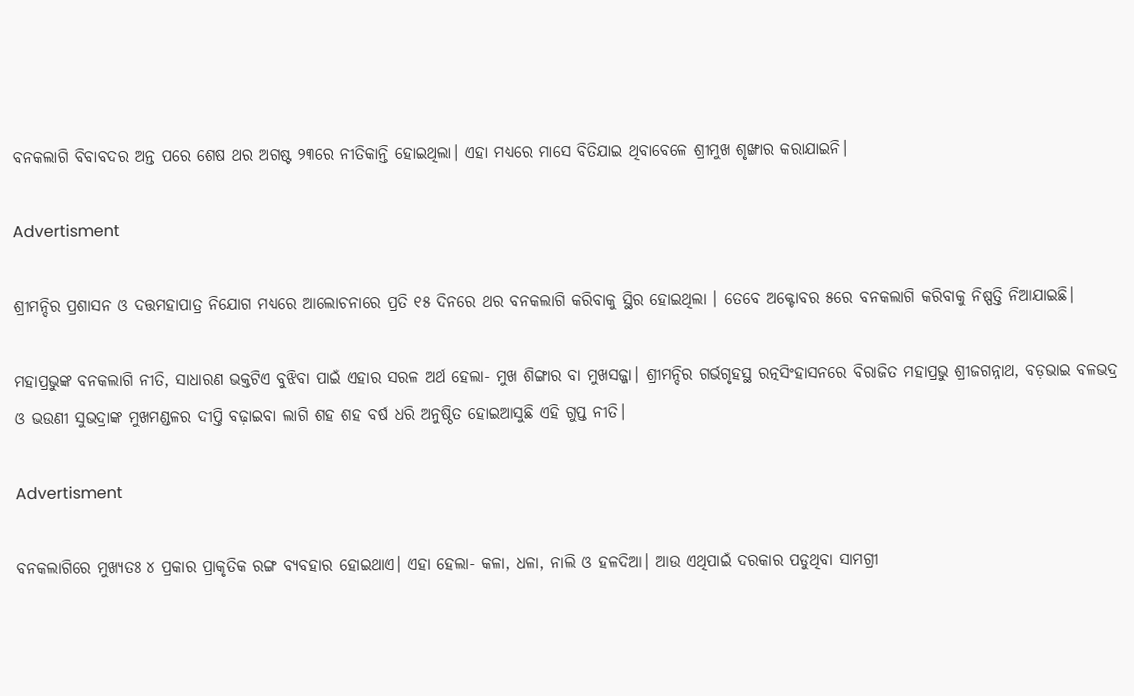ବନକଲାଗି ବିବାବଦର ଅନ୍ତ ପରେ ଶେଷ ଥର ଅଗଷ୍ଟ ୨୩ରେ ନୀତିକାନ୍ତି ହୋଇଥିଲା। ଏହା ମଧ୍ୟରେ ମାସେ ବିତିଯାଇ ଥିବାବେଳେ ଶ୍ରୀମୁଖ ଶୃଙ୍ଖାର କରାଯାଇନି।

Advertisment

ଶ୍ରୀମନ୍ଦିର ପ୍ରଶାସନ ଓ ଦତ୍ତମହାପାତ୍ର ନିଯୋଗ ମଧ୍ୟରେ ଆଲୋଚନାରେ ପ୍ରତି ୧୫ ଦିନରେ ଥର ବନକଲାଗି କରିବାକୁ ସ୍ଥିର ହୋଇଥିଲା । ତେବେ ଅକ୍ଟୋବର ୫ରେ ବନକଲାଗି କରିବାକୁ ନିଷ୍ପତ୍ତି ନିଆଯାଇଛି।

ମହାପ୍ରଭୁଙ୍କ ବନକଲାଗି ନୀତି, ସାଧାରଣ ଭକ୍ତଟିଏ ବୁଝିବା ପାଇଁ ଏହାର ସରଳ ଅର୍ଥ ହେଲା- ମୁଖ ଶିଙ୍ଗାର ବା ମୁଖସଜ୍ଜା। ଶ୍ରୀମନ୍ଦିର ଗର୍ଭଗୃହସ୍ଥ ରତ୍ନସିଂହାସନରେ ବିରାଜିତ ମହାପ୍ରଭୁ ଶ୍ରୀଜଗନ୍ନାଥ, ବଡ଼ଭାଇ ବଳଭଦ୍ର ଓ ଭଉଣୀ ସୁଭଦ୍ରାଙ୍କ ମୁଖମଣ୍ଡଳର ଦୀପ୍ତି ବଢ଼ାଇବା ଲାଗି ଶହ ଶହ ବର୍ଷ ଧରି ଅନୁଷ୍ଠିତ ହୋଇଆସୁଛି ଏହି ଗୁପ୍ତ ନୀତି।

Advertisment

ବନକଲାଗିରେ ମୁଖ୍ୟତଃ ୪ ପ୍ରକାର ପ୍ରାକୃତିକ ରଙ୍ଗ ବ୍ୟବହାର ହୋଇଥାଏ। ଏହା ହେଲା- କଳା, ଧଳା, ନାଲି ଓ ହଳଦିଆ। ଆଉ ଏଥିପାଇଁ ଦରକାର ପଡୁଥିବା ସାମଗ୍ରୀ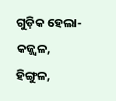ଗୁଡ଼ିକ ହେଲା- କଜ୍ଜ୍ୱଳ, ହିଙ୍ଗୁଳ,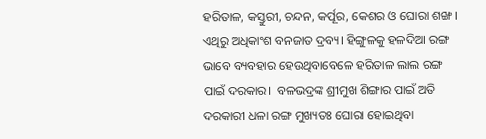ହରିତାଳ, କସ୍ତୁରୀ, ଚନ୍ଦନ, କର୍ପୂର, କେଶର ଓ ଘୋରା ଶଙ୍ଖ। ଏଥିରୁ ଅଧିକାଂଶ ବନଜାତ ଦ୍ରବ୍ୟ। ହିଙ୍ଗୁଳକୁ ହଳଦିଆ ରଙ୍ଗ ଭାବେ ବ୍ୟବହାର ହେଉଥିବାବେଳେ ହରିତାଳ ଲାଲ ରଙ୍ଗ ପାଇଁ ଦରକାର।  ବଳଭଦ୍ରଙ୍କ ଶ୍ରୀମୁଖ ଶିଙ୍ଗାର ପାଇଁ ଅତି ଦରକାରୀ ଧଳା ରଙ୍ଗ ମୁଖ୍ୟତଃ ଘୋରା ହୋଇଥିବା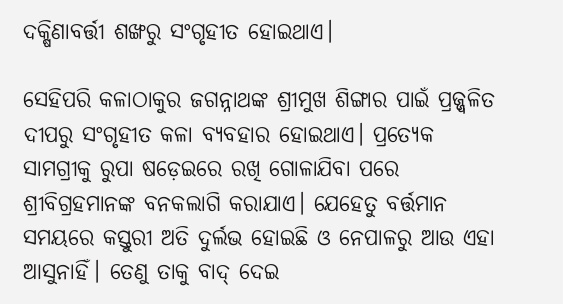ଦକ୍ଷିଣାବର୍ତ୍ତୀ ଶଙ୍ଖରୁ ସଂଗୃହୀତ ହୋଇଥାଏ।

ସେହିପରି କଳାଠାକୁର ଜଗନ୍ନାଥଙ୍କ ଶ୍ରୀମୁଖ ଶିଙ୍ଗାର ପାଇଁ ପ୍ରଜ୍ଜ୍ୱଳିତ ଦୀପରୁ ସଂଗୃହୀତ କଳା ବ୍ୟବହାର ହୋଇଥାଏ। ପ୍ରତ୍ୟେକ ସାମଗ୍ରୀକୁ ରୁପା ଷଡ଼େଇରେ ରଖି ଗୋଳାଯିବା ପରେ ଶ୍ରୀବିଗ୍ରହମାନଙ୍କ ବନକଲାଗି କରାଯାଏ। ଯେହେତୁ ବର୍ତ୍ତମାନ ସମୟରେ କସ୍ତୁରୀ ଅତି ଦୁର୍ଲଭ ହୋଇଛି ଓ ନେପାଳରୁ ଆଉ ଏହା ଆସୁନାହିଁ। ତେଣୁ ତାକୁ ବାଦ୍ ଦେଇ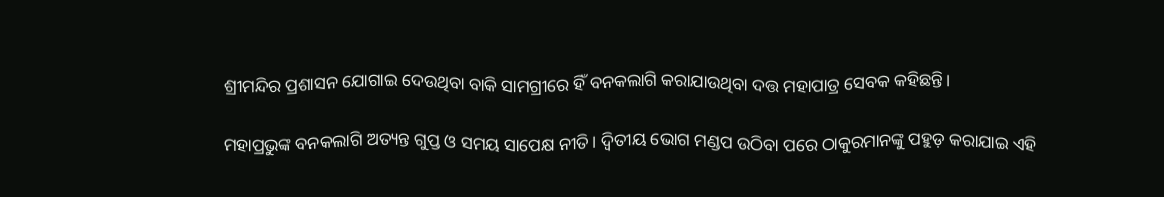ଶ୍ରୀମନ୍ଦିର ପ୍ରଶାସନ ଯୋଗାଇ ଦେଉଥିବା ବାକି ସାମଗ୍ରୀରେ ହିଁ ବନକଲାଗି କରାଯାଉଥିବା ଦତ୍ତ ମହାପାତ୍ର ସେବକ କହିଛନ୍ତି।

ମହାପ୍ରଭୁଙ୍କ ବନକଲାଗି ଅତ୍ୟନ୍ତ ଗୁପ୍ତ ଓ ସମୟ ସାପେକ୍ଷ ନୀତି। ଦ୍ୱିତୀୟ ଭୋଗ ମଣ୍ଡପ ଉଠିବା ପରେ ଠାକୁରମାନଙ୍କୁ ପହୁଡ଼ କରାଯାଇ ଏହି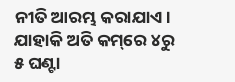ନୀତି ଆରମ୍ଭ କରାଯାଏ। ଯାହାକି ଅତି କମ୍‌ରେ ୪ରୁ ୫ ଘଣ୍ଟା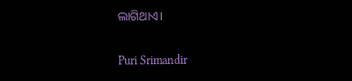ଲାଗିଥାଏ।

Puri Srimandir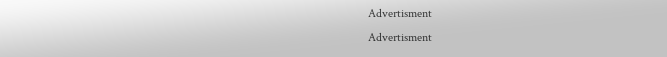Advertisment
Advertisment